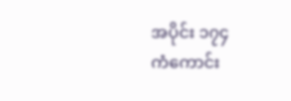အပိုင်း ၁၇၄
ကံကောင်း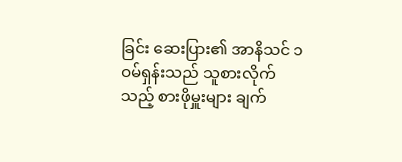ခြင်း ဆေးပြား၏ အာနိသင် ၁
ဝမ်ရှန်းသည် သူစားလိုက်သည့် စားဖိုမှူးများ ချက်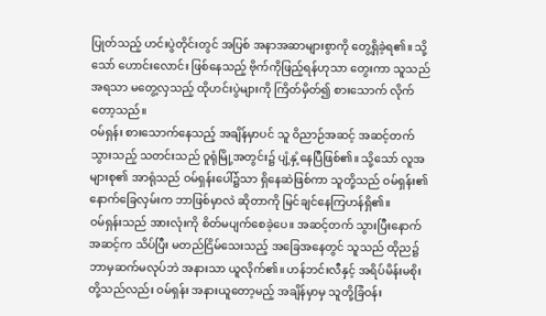ပြုတ်သည့် ဟင်းပွဲတိုင်းတွင် အပြစ် အနာအဆာများစွာကို တွေ့ရှိခဲ့ရ၏။ သို့သော် ဟောင်းလောင်း ဖြစ်နေသည့် ဗိုက်ကိုဖြည့်ရန်ဟုသာ တွေးကာ သူသည် အရသာ မတွေ့လှသည့် ထိုဟင်းပွဲများကို ကြိတ်မှိတ်၍ စားသောက် လိုက်တော့သည်။
ဝမ်ရှန်း စားသောက်နေသည့် အချိန်မှာပင် သူ ဝိညာဉ်အဆင့် အဆင့်တက်သွားသည့် သတင်းသည် ဝူရုံမြို့အတွင်း၌ ပျံ့နှံ့နေပြီဖြစ်၏။ သို့သော် လူအများစု၏ အာရုံသည် ဝမ်ရှန်းပေါ်၌သာ ရှိနေဆဲဖြစ်ကာ သူတို့သည် ဝမ်ရှန်း၏ နောက်ခြေလှမ်းက ဘာဖြစ်မှာလဲ ဆိုတာကို မြင်ချင်နေကြဟန်ရှိ၏။
ဝမ်ရှန်းသည် အားလုံးကို စိတ်မပျက်စေခဲ့ပေ။ အဆင့်တက် သွားပြီးနောက် အဆင့်က သိပ်ပြီး မတည်ငြိမ်သေးသည့် အခြေအနေတွင် သူသည် ထိုည၌ ဘာမှဆက်မလုပ်ဘဲ အနားသာ ယူလိုက်၏။ ဟန်ဘင်းလီနှင့် အရိပ်မိန်းမစိုးတို့သည်လည်း ဝမ်ရှန်း အနားယူတော့မည့် အချိန်မှာမှ သူတို့ခြံဝန်း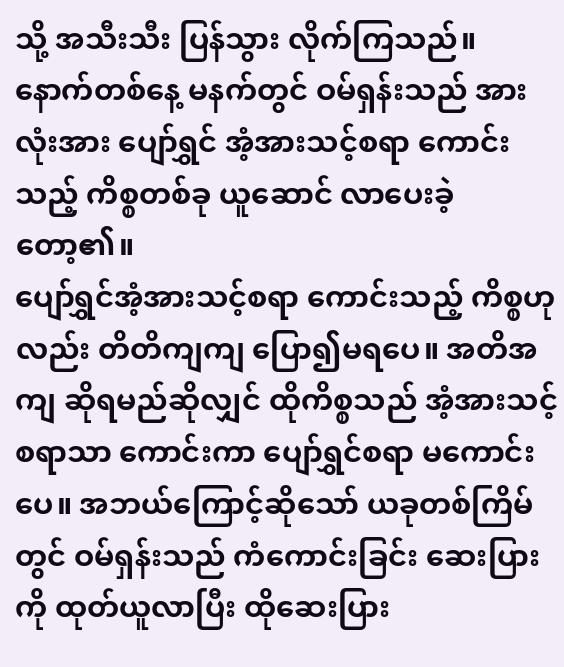သို့ အသီးသီး ပြန်သွား လိုက်ကြသည်။
နောက်တစ်နေ့ မနက်တွင် ဝမ်ရှန်းသည် အားလုံးအား ပျော်ရွှင် အံ့အားသင့်စရာ ကောင်းသည့် ကိစ္စတစ်ခု ယူဆောင် လာပေးခဲ့တော့၏။
ပျော်ရွှင်အံ့အားသင့်စရာ ကောင်းသည့် ကိစ္စဟုလည်း တိတိကျကျ ပြော၍မရပေ။ အတိအကျ ဆိုရမည်ဆိုလျှင် ထိုကိစ္စသည် အံ့အားသင့်စရာသာ ကောင်းကာ ပျော်ရွှင်စရာ မကောင်းပေ။ အဘယ်ကြောင့်ဆိုသော် ယခုတစ်ကြိမ်တွင် ဝမ်ရှန်းသည် ကံကောင်းခြင်း ဆေးပြားကို ထုတ်ယူလာပြီး ထိုဆေးပြား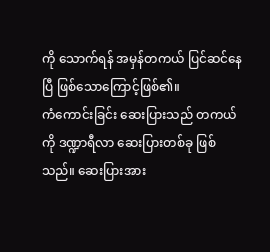ကို သောက်ရန် အမှန်တကယ် ပြင်ဆင်နေပြီ ဖြစ်သောကြောင့်ဖြစ်၏။
ကံကောင်းခြင်း ဆေးပြားသည် တကယ်ကို ဒဏ္ဍာရီလာ ဆေးပြားတစ်ခု ဖြစ်သည်။ ဆေးပြားအား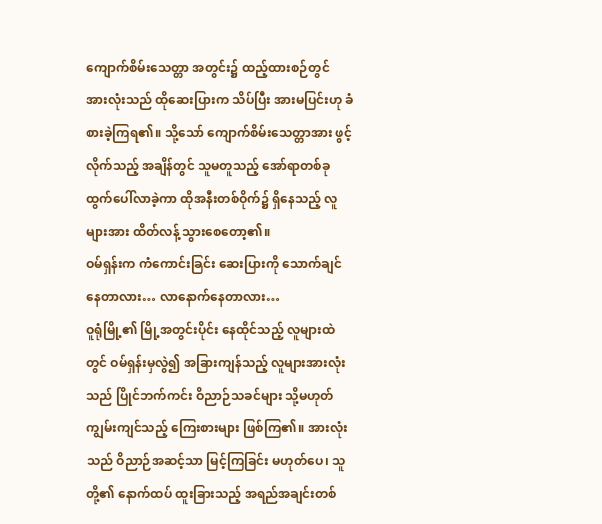ကျောက်စိမ်းသေတ္တာ အတွင်း၌ ထည့်ထားစဉ်တွင် အားလုံးသည် ထိုဆေးပြားက သိပ်ပြီး အားမပြင်းဟု ခံစားခဲ့ကြရ၏။ သို့သော် ကျောက်စိမ်းသေတ္တာအား ဖွင့်လိုက်သည့် အချိန်တွင် သူမတူသည့် အော်ရာတစ်ခု ထွက်ပေါ်လာခဲ့ကာ ထိုအနီးတစ်ဝိုက်၌ ရှိနေသည့် လူများအား ထိတ်လန့် သွားစေတော့၏။
ဝမ်ရှန်းက ကံကောင်းခြင်း ဆေးပြားကို သောက်ချင်နေတာလား… လာနောက်နေတာလား…
ဝူရုံမြို့၏ မြို့အတွင်းပိုင်း နေထိုင်သည့် လူများထဲတွင် ဝမ်ရှန်းမှလွဲ၍ အခြားကျန်သည့် လူများအားလုံးသည် ပြိုင်ဘက်ကင်း ဝိညာဉ်သခင်များ သို့မဟုတ် ကျွမ်းကျင်သည့် ကြေးစားများ ဖြစ်ကြ၏။ အားလုံးသည် ဝိညာဉ်အဆင့်သာ မြင့်ကြခြင်း မဟုတ်ပေ၊ သူတို့၏ နောက်ထပ် ထူးခြားသည့် အရည်အချင်းတစ်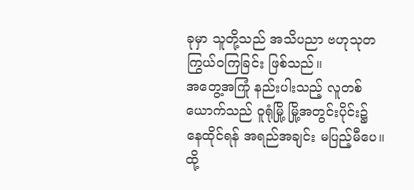ခုမှာ သူတို့သည် အသိပညာ ဗဟုသုတ ကြွယ်ဝကြခြင်း ဖြစ်သည်။
အတွေ့အကြုံ နည်းပါးသည့် လူတစ်ယောက်သည် ဝူရုံမြို့ မြို့အတွင်းပိုင်း၌ နေထိုင်ရန် အရည်အချင်း မပြည့်မီပေ။ ထို့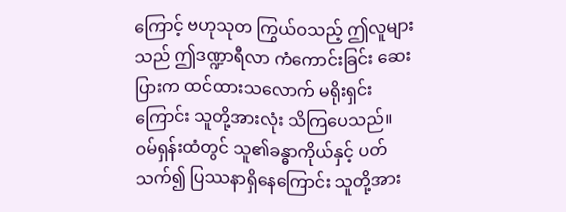ကြောင့် ဗဟုသုတ ကြွယ်ဝသည့် ဤလူများသည် ဤဒဏ္ဍာရီလာ ကံကောင်းခြင်း ဆေးပြားက ထင်ထားသလောက် မရိုးရှင်းကြောင်း သူတို့အားလုံး သိကြပေသည်။
ဝမ်ရှန်းထံတွင် သူ၏ခန္ဓာကိုယ်နှင့် ပတ်သက်၍ ပြဿနာရှိနေကြောင်း သူတို့အား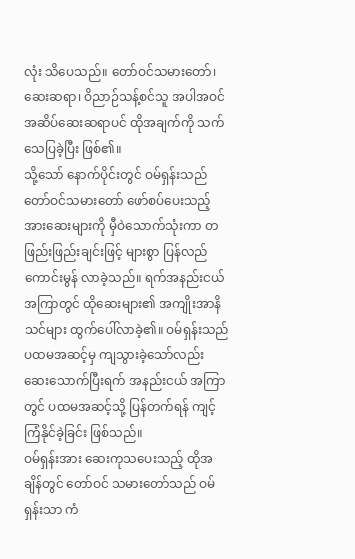လုံး သိပေသည်။ တော်ဝင်သမားတော်၊ ဆေးဆရာ၊ ဝိညာဉ်သန့်စင်သူ အပါအဝင် အဆိပ်ဆေးဆရာပင် ထိုအချက်ကို သက်သေပြခဲ့ပြီး ဖြစ်၏။
သို့သော် နောက်ပိုင်းတွင် ဝမ်ရှန်းသည် တော်ဝင်သမားတော် ဖော်စပ်ပေးသည့် အားဆေးများကို မှီဝဲသောက်သုံးကာ တဖြည်းဖြည်းချင်းဖြင့် များစွာ ပြန်လည် ကောင်းမွန် လာခဲ့သည်။ ရက်အနည်းငယ် အကြာတွင် ထိုဆေးများ၏ အကျိုးအာနိသင်များ ထွက်ပေါ်လာခဲ့၏။ ဝမ်ရှန်းသည် ပထမအဆင့်မှ ကျသွားခဲ့သော်လည်း ဆေးသောက်ပြီးရက် အနည်းငယ် အကြာတွင် ပထမအဆင့်သို့ ပြန်တက်ရန် ကျင့်ကြံနိုင်ခဲ့ခြင်း ဖြစ်သည်။
ဝမ်ရှန်းအား ဆေးကုသပေးသည့် ထိုအချိန်တွင် တော်ဝင် သမားတော်သည် ဝမ်ရှန်းသာ ကံ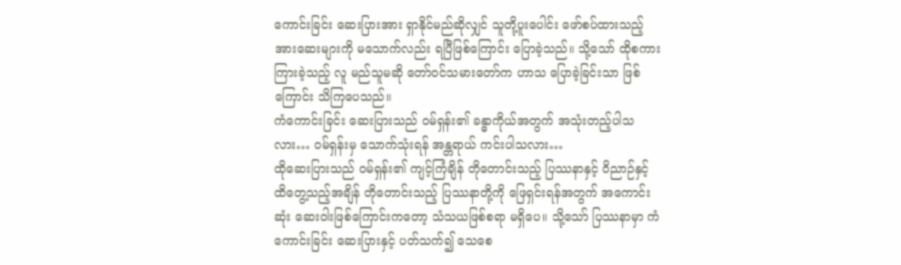ကောင်းခြင်း ဆေးပြားအား ရှာနိုင်မည်ဆိုလျှင် သူတို့ပူးပေါင်း ဖော်စပ်ထားသည့် အားဆေးများကို မသောက်လည်း ရပြီဖြစ်ကြောင်း ပြောခဲ့သည်။ သို့သော် ထိုစကားကြားခဲ့သည့် လူ မည်သူမဆို တော်ဝင်သမားတော်က ဟာသ ပြောခဲ့ခြင်းသာ ဖြစ်ကြောင်း သိကြပေသည်။
ကံကောင်းခြင်း ဆေးပြားသည် ဝမ်ရှန်း၏ ခန္ဓာကိုယ်အတွက် အသုံးတည့်ပါသလား… ဝမ်ရှန်းမှ သောက်သုံးရန် အန္တရာယ် ကင်းပါသလား…
ထိုဆေးပြားသည် ဝမ်ရှန်း၏ ကျင့်ကြံချိန် တိုတောင်းသည့် ပြဿနာနှင့် ဝိညာဉ်နှင့် ထိတွေ့သည့်အချိန် တိုတောင်းသည့် ပြဿနာတို့ကို ဖြေရှင်းရန်အတွက် အကောင်းဆုံး ဆေးဝါးဖြစ်ကြောင်းကတော့ သံသယဖြစ်စရာ မရှိပေ။ သို့သော် ပြဿနာမှာ ကံကောင်းခြင်း ဆေးပြားနှင့် ပတ်သက်၍ သေစေ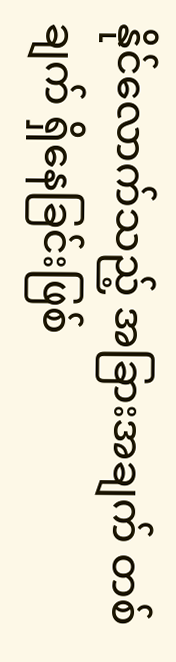နိုင်လောက်သည့် အခြားအချက် တစ်ချက် ရှိနေခြင်းဖြစ်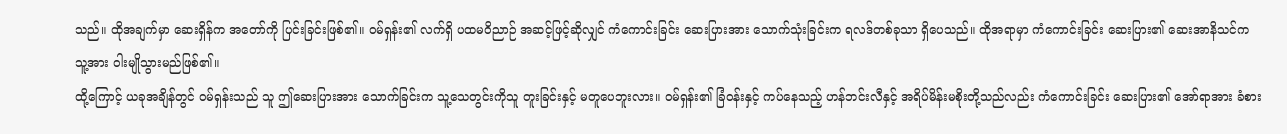သည်။ ထိုအချက်မှာ ဆေးရှိန်က အတော်ကို ပြင်းခြင်းဖြစ်၏။ ဝမ်ရှန်း၏ လက်ရှိ ပထမဝိညာဉ် အဆင့်ဖြင့်ဆိုလျှင် ကံကောင်းခြင်း ဆေးပြားအား သောက်သုံးခြင်းက ရလဒ်တစ်ခုသာ ရှိပေသည်။ ထိုအရာမှာ ကံကောင်းခြင်း ဆေးပြား၏ ဆေးအာနိသင်က သူ့အား ဝါးမျိုသွားမည်ဖြစ်၏။
ထို့ကြောင့် ယခုအချိန်တွင် ဝမ်ရှန်းသည် သူ ဤဆေးပြားအား သောက်ခြင်းက သူ့သေတွင်းကိုသူ တူးခြင်းနှင့် မတူပေဘူးလား။ ဝမ်ရှန်း၏ ခြံဝန်းနှင့် ကပ်နေသည့် ဟန်ဘင်းလီနှင့် အရိပ်မိန်းမစိုးတို့သည်လည်း ကံကောင်းခြင်း ဆေးပြား၏ အော်ရာအား ခံစား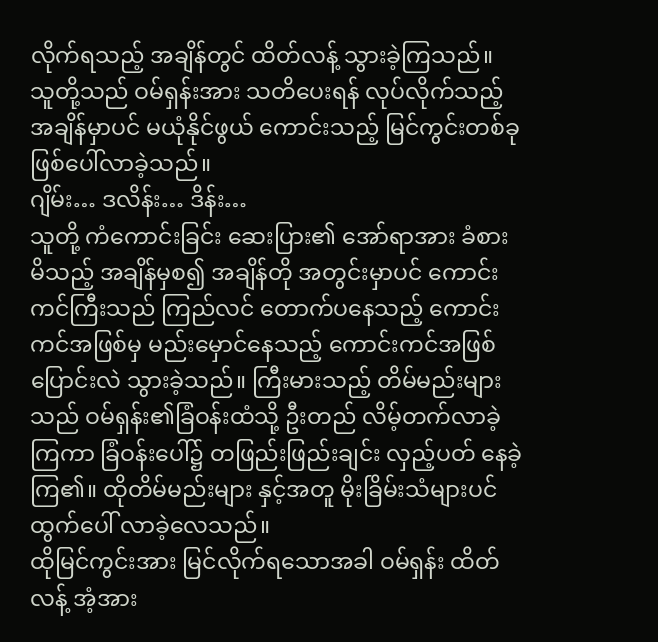လိုက်ရသည့် အချိန်တွင် ထိတ်လန့် သွားခဲ့ကြသည်။ သူတို့သည် ဝမ်ရှန်းအား သတိပေးရန် လုပ်လိုက်သည့် အချိန်မှာပင် မယုံနိုင်ဖွယ် ကောင်းသည့် မြင်ကွင်းတစ်ခု ဖြစ်ပေါ်လာခဲ့သည်။
ဂျိမ်း… ဒလိန်း… ဒိန်း…
သူတို့ ကံကောင်းခြင်း ဆေးပြား၏ အော်ရာအား ခံစားမိသည့် အချိန်မှစ၍ အချိန်တို အတွင်းမှာပင် ကောင်းကင်ကြီးသည် ကြည်လင် တောက်ပနေသည့် ကောင်းကင်အဖြစ်မှ မည်းမှောင်နေသည့် ကောင်းကင်အဖြစ် ပြောင်းလဲ သွားခဲ့သည်။ ကြီးမားသည့် တိမ်မည်းများသည် ဝမ်ရှန်း၏ခြံဝန်းထံသို့ ဦးတည် လိမ့်တက်လာခဲ့ကြကာ ခြံဝန်းပေါ်၌ တဖြည်းဖြည်းချင်း လှည့်ပတ် နေခဲ့ကြ၏။ ထိုတိမ်မည်းများ နှင့်အတူ မိုးခြိမ်းသံများပင် ထွက်ပေါ် လာခဲ့လေသည်။
ထိုမြင်ကွင်းအား မြင်လိုက်ရသောအခါ ဝမ်ရှန်း ထိတ်လန့် အံ့အား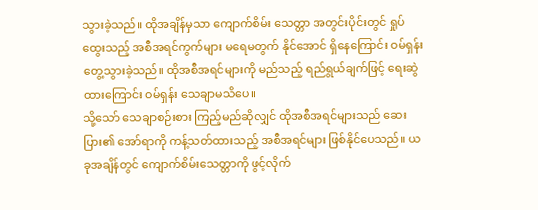သွားခဲ့သည်။ ထိုအချိန်မှသာ ကျောက်စိမ်း သေတ္တာ အတွင်းပိုင်းတွင် ရှုပ်ထွေးသည့် အစီအရင်ကွက်များ မရေမတွက် နိုင်အောင် ရှိနေကြောင်း ဝမ်ရှန်း တွေ့သွားခဲ့သည်။ ထိုအစီအရင်များကို မည်သည့် ရည်ရွယ်ချက်ဖြင့် ရေးဆွဲထားကြောင်း ဝမ်ရှန်း သေချာမသိပေ။
သို့သော် သေချာစဉ်းစား ကြည့်မည်ဆိုလျှင် ထိုအစီအရင်များသည် ဆေးပြား၏ အော်ရာကို ကန့်သတ်ထားသည့် အစီအရင်များ ဖြစ်နိုင်ပေသည်။ ယခုအချိန်တွင် ကျောက်စိမ်းသေတ္တာကို ဖွင့်လိုက်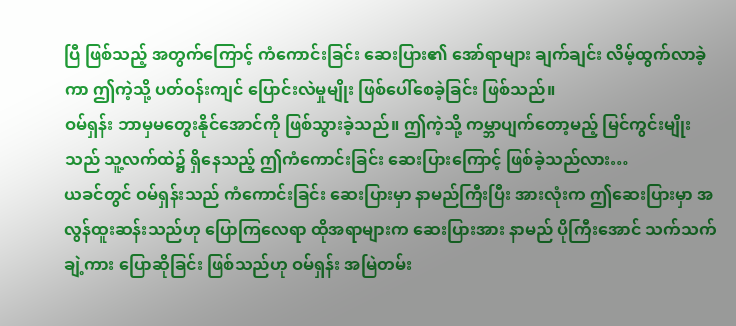ပြီ ဖြစ်သည့် အတွက်ကြောင့် ကံကောင်းခြင်း ဆေးပြား၏ အော်ရာများ ချက်ချင်း လိမ့်ထွက်လာခဲ့ကာ ဤကဲ့သို့ ပတ်ဝန်းကျင် ပြောင်းလဲမှုမျိုး ဖြစ်ပေါ်စေခဲ့ခြင်း ဖြစ်သည်။
ဝမ်ရှန်း ဘာမှမတွေးနိုင်အောင်ကို ဖြစ်သွားခဲ့သည်။ ဤကဲ့သို့ ကမ္ဘာပျက်တော့မည့် မြင်ကွင်းမျိုးသည် သူ့လက်ထဲ၌ ရှိနေသည့် ဤကံကောင်းခြင်း ဆေးပြားကြောင့် ဖြစ်ခဲ့သည်လား…
ယခင်တွင် ဝမ်ရှန်းသည် ကံကောင်းခြင်း ဆေးပြားမှာ နာမည်ကြီးပြီး အားလုံးက ဤဆေးပြားမှာ အလွန်ထူးဆန်းသည်ဟု ပြောကြလေရာ ထိုအရာများက ဆေးပြားအား နာမည် ပိုကြီးအောင် သက်သက်ချဲ့ကား ပြောဆိုခြင်း ဖြစ်သည်ဟု ဝမ်ရှန်း အမြဲတမ်း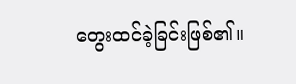တွေးထင်ခဲ့ခြင်းဖြစ်၏။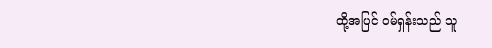ထို့အပြင် ဝမ်ရှန်းသည် သူ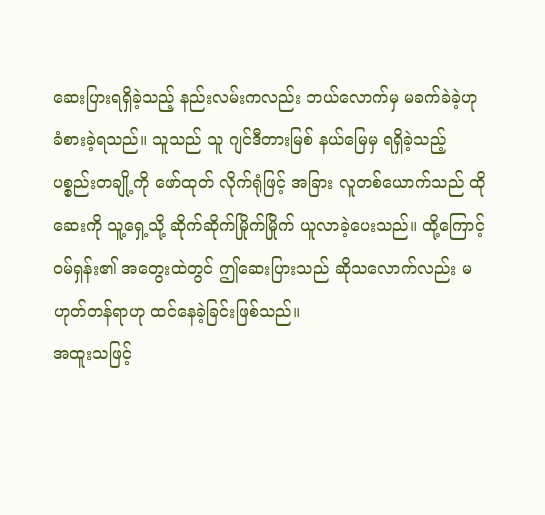ဆေးပြားရရှိခဲ့သည့် နည်းလမ်းကလည်း ဘယ်လောက်မှ မခက်ခဲခဲ့ဟု ခံစားခဲ့ရသည်။ သူသည် သူ ဂျင်ဒီတားမြစ် နယ်မြေမှ ရရှိခဲ့သည့် ပစ္စည်းတချို့ကို ဖော်ထုတ် လိုက်ရုံဖြင့် အခြား လူတစ်ယောက်သည် ထိုဆေးကို သူ့ရှေ့သို့ ဆိုက်ဆိုက်မြိုက်မြိုက် ယူလာခဲ့ပေးသည်။ ထို့ကြောင့် ဝမ်ရှန်း၏ အတွေးထဲတွင် ဤဆေးပြားသည် ဆိုသလောက်လည်း မဟုတ်တန်ရာဟု ထင်နေခဲ့ခြင်းဖြစ်သည်။
အထူးသဖြင့်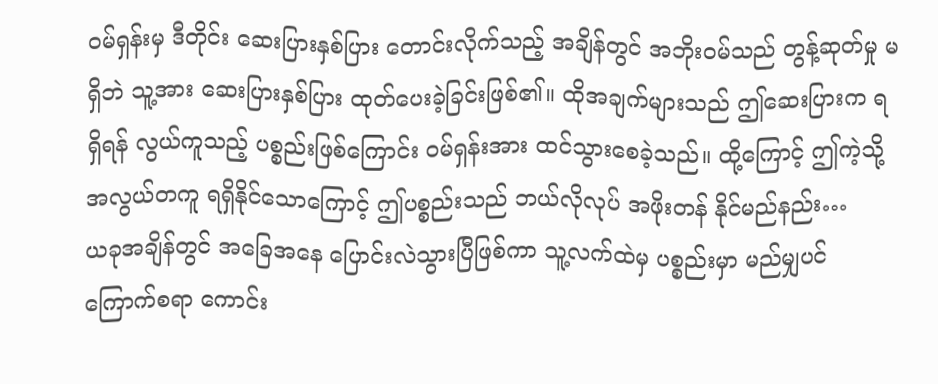ဝမ်ရှန်းမှ ဒီတိုင်း ဆေးပြားနှစ်ပြား တောင်းလိုက်သည့် အချိန်တွင် အဘိုးဝမ်သည် တွန့်ဆုတ်မှု မရှိဘဲ သူ့အား ဆေးပြားနှစ်ပြား ထုတ်ပေးခဲ့ခြင်းဖြစ်၏။ ထိုအချက်များသည် ဤဆေးပြားက ရရှိရန် လွယ်ကူသည့် ပစ္စည်းဖြစ်ကြောင်း ဝမ်ရှန်းအား ထင်သွားစေခဲ့သည်။ ထို့ကြောင့် ဤကဲ့သို့ အလွယ်တကူ ရရှိနိုင်သောကြောင့် ဤပစ္စည်းသည် ဘယ်လိုလုပ် အဖိုးတန် နိုင်မည်နည်း…
ယခုအချိန်တွင် အခြေအနေ ပြောင်းလဲသွားပြီဖြစ်ကာ သူ့လက်ထဲမှ ပစ္စည်းမှာ မည်မျှပင် ကြောက်စရာ ကောင်း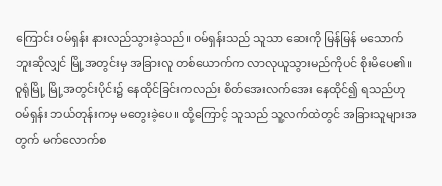ကြောင်း ဝမ်ရှန်း နားလည်သွားခဲ့သည်။ ဝမ်ရှန်းသည် သူသာ ဆေးကို မြန်မြန် မသောက်ဘူးဆိုလျှင် မြို့အတွင်းမှ အခြားလူ တစ်ယောက်က လာလုယူသွားမည်ကိုပင် စိုးမိပေ၏။
ဝူရုံမြို့ မြို့အတွင်းပိုင်း၌ နေထိုင်ခြင်းကလည်း စိတ်အေးလက်အေး နေထိုင်၍ ရသည်ဟု ဝမ်ရှန်း ဘယ်တုန်းကမှ မတွေးခဲ့ပေ။ ထို့ကြောင့် သူသည် သူ့လက်ထဲတွင် အခြားသူများအတွက် မက်လောက်စ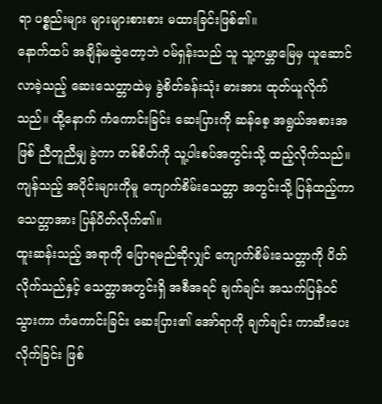ရာ ပစ္စည်းများ များများစားစား မထားခြင်းဖြစ်၏။
နောက်ထပ် အချိန်မဆွဲတော့ဘဲ ဝမ်ရှန်းသည် သူ သူ့ကမ္ဘာမြေမှ ယူဆောင် လာခဲ့သည့် ဆေးသေတ္တာထဲမှ ခွဲစိတ်ခန်းသုံး ဓားအား ထုတ်ယူလိုက်သည်။ ထို့နောက် ကံကောင်းခြင်း ဆေးပြားကို ဆန်စေ့ အရွယ်အစားအဖြစ် ညီတူညီမျှ ခွဲကာ တစ်စိတ်ကို သူ့ပါးစပ်အတွင်းသို့ ထည့်လိုက်သည်။ ကျန်သည့် အပိုင်းများကိုမူ ကျောက်စိမ်းသေတ္တာ အတွင်းသို့ ပြန်ထည့်ကာ သေတ္တာအား ပြန်ပိတ်လိုက်၏။
ထူးဆန်းသည့် အရာကို ပြောရမည်ဆိုလျှင် ကျောက်စိမ်းသေတ္တာကို ပိတ်လိုက်သည်နှင့် သေတ္တာအတွင်းရှိ အစီအရင် ချက်ချင်း အသက်ပြန်ဝင်သွားကာ ကံကောင်းခြင်း ဆေးပြား၏ အော်ရာကို ချက်ချင်း ကာဆီးပေးလိုက်ခြင်း ဖြစ်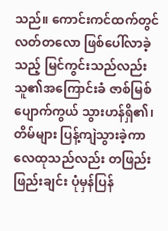သည်။ ကောင်းကင်ထက်တွင် လတ်တလော ဖြစ်ပေါ်လာခဲ့သည့် မြင်ကွင်းသည်လည်း သူ၏အကြောင်းခံ ဇာစ်မြစ် ပျောက်ကွယ် သွားဟန်ရှိ၏၊ တိမ်များ ပြန့်ကျဲသွားခဲ့ကာ လေထုသည်လည်း တဖြည်းဖြည်းချင်း ပုံမှန်ပြန်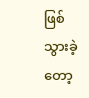ဖြစ် သွားခဲ့တော့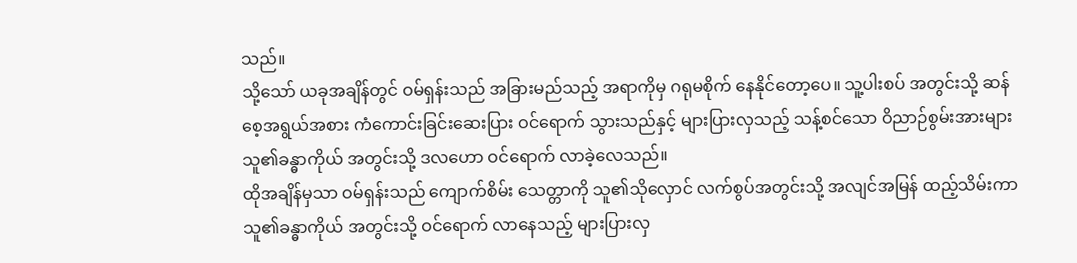သည်။
သို့သော် ယခုအချိန်တွင် ဝမ်ရှန်းသည် အခြားမည်သည့် အရာကိုမှ ဂရုမစိုက် နေနိုင်တော့ပေ။ သူ့ပါးစပ် အတွင်းသို့ ဆန်စေ့အရွယ်အစား ကံကောင်းခြင်းဆေးပြား ဝင်ရောက် သွားသည်နှင့် များပြားလှသည့် သန့်စင်သော ဝိညာဉ်စွမ်းအားများ သူ၏ခန္ဓာကိုယ် အတွင်းသို့ ဒလဟော ဝင်ရောက် လာခဲ့လေသည်။
ထိုအချိန်မှသာ ဝမ်ရှန်းသည် ကျောက်စိမ်း သေတ္တာကို သူ၏သိုလှောင် လက်စွပ်အတွင်းသို့ အလျင်အမြန် ထည့်သိမ်းကာ သူ၏ခန္ဓာကိုယ် အတွင်းသို့ ဝင်ရောက် လာနေသည့် များပြားလှ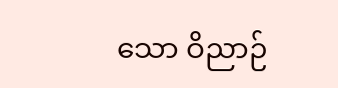သော ဝိညာဉ်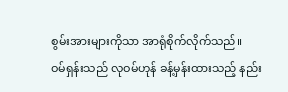စွမ်းအားများကိုသာ အာရုံစိုက်လိုက်သည်။
ဝမ်ရှန်းသည် လုဝမ်ဟုန် ခန့်မှန်းထားသည့် နည်း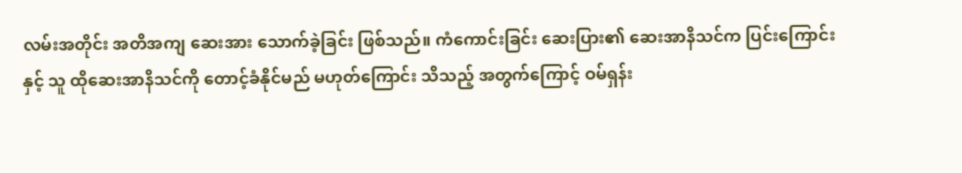လမ်းအတိုင်း အတိအကျ ဆေးအား သောက်ခဲ့ခြင်း ဖြစ်သည်။ ကံကောင်းခြင်း ဆေးပြား၏ ဆေးအာနိသင်က ပြင်းကြောင်းနှင့် သူ ထိုဆေးအာနိသင်ကို တောင့်ခံနိုင်မည် မဟုတ်ကြောင်း သိသည့် အတွက်ကြောင့် ဝမ်ရှန်း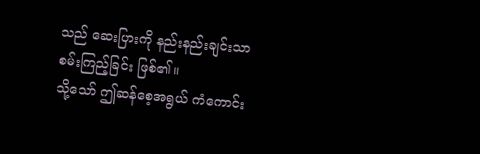သည် ဆေးပြားကို နည်းနည်းချင်းသာ စမ်းကြည့်ခြင်း ဖြစ်၏။
သို့သော် ဤဆန်စေ့အရွယ် ကံကောင်း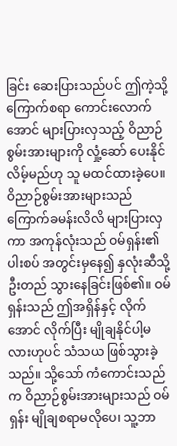ခြင်း ဆေးပြားသည်ပင် ဤကဲ့သို့ ကြောက်စရာ ကောင်းလောက်အောင် များပြားလှသည့် ဝိညာဉ်စွမ်းအားများကို လှုံ့ဆော် ပေးနိုင်လိမ့်မည်ဟု သူ မထင်ထားခဲ့ပေ။
ဝိညာဉ်စွမ်းအားများသည် ကြောက်ခမန်းလိလိ များပြားလှကာ အကုန်လုံးသည် ဝမ်ရှန်း၏ပါးစပ် အတွင်းမှနေ၍ နှလုံးဆီသို့ ဦးတည် သွားနေခြင်းဖြစ်၏။ ဝမ်ရှန်းသည် ဤအရှိန်နှင့် လိုက်အောင် လိုက်ပြီး မျိုချနိုင်ပါ့မလားဟုပင် သံသယ ဖြစ်သွားခဲ့သည်။ သို့သော် ကံကောင်းသည်က ဝိညာဉ်စွမ်းအားများသည် ဝမ်ရှန်း မျိုချစရာမလိုပေ၊ သူ့ဘာ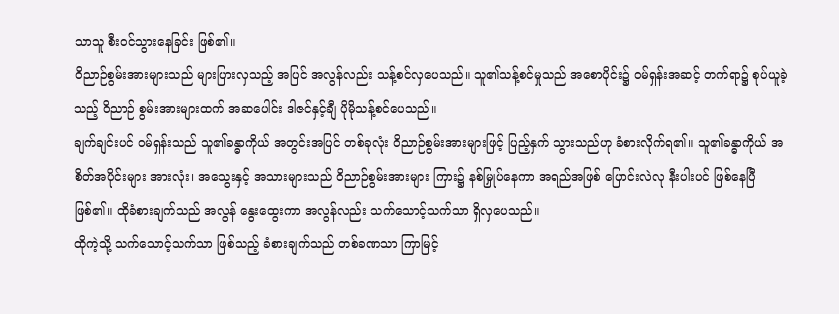သာသူ စီးဝင်သွားနေခြင်း ဖြစ်၏။
ဝိညာဉ်စွမ်းအားများသည် များပြားလှသည့် အပြင် အလွန်လည်း သန့်စင်လှပေသည်။ သူ၏သန့်စင်မှုသည် အစောပိုင်း၌ ဝမ်ရှန်းအဆင့် တက်ရာ၌ စုပ်ယူခဲ့သည့် ဝိညာဉ် စွမ်းအားများထက် အဆပေါင်း ဒါဇင်နှင့်ချီ ပိုမိုသန့်စင်ပေသည်။
ချက်ချင်းပင် ဝမ်ရှန်းသည် သူ၏ခန္ဓာကိုယ် အတွင်းအပြင် တစ်ခုလုံး ဝိညာဉ်စွမ်းအားများဖြင့် ပြည့်နှက် သွားသည်ဟု ခံစားလိုက်ရ၏။ သူ၏ခန္ဓာကိုယ် အစိတ်အပိုင်းများ အားလုံး၊ အသွေးနှင့် အသားများသည် ဝိညာဉ်စွမ်းအားများ ကြား၌ နစ်မြှုပ်နေကာ အရည်အဖြစ် ပြောင်းလဲလု နီးပါးပင် ဖြစ်နေပြီဖြစ်၏။ ထိုခံစားချက်သည် အလွန် နွေးထွေးကာ အလွန်လည်း သက်သောင့်သက်သာ ရှိလှပေသည်။
ထိုကဲ့သို့ သက်သောင့်သက်သာ ဖြစ်သည့် ခံစားချက်သည် တစ်ခဏသာ ကြာမြင့်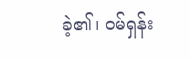ခဲ့၏၊ ဝမ်ရှန်း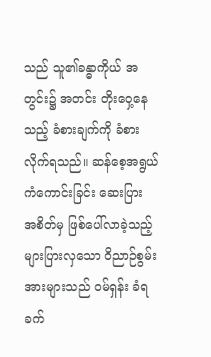သည် သူ၏ခန္ဓာကိုယ် အတွင်း၌ အတင်း တိုးဝှေ့နေသည့် ခံစားချက်ကို ခံစားလိုက်ရသည်။ ဆန်စေ့အရွယ် ကံကောင်းခြင်း ဆေးပြား အစိတ်မှ ဖြစ်ပေါ်လာခဲ့သည့် များပြားလှသော ဝိညာဉ်စွမ်းအားများသည် ဝမ်ရှန်း ခံရခက်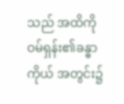သည် အထိကို ဝမ်ရှန်း၏ခန္ဓာကိုယ် အတွင်း၌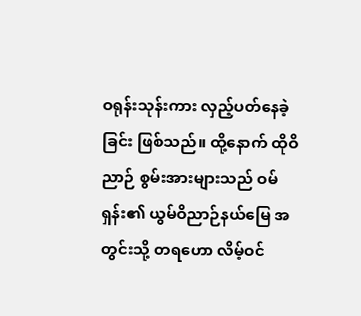ဝရုန်းသုန်းကား လှည့်ပတ်နေခဲ့ခြင်း ဖြစ်သည်။ ထို့နောက် ထိုဝိညာဉ် စွမ်းအားများသည် ဝမ်ရှန်း၏ ယွမ်ဝိညာဉ်နယ်မြေ အတွင်းသို့ တရဟော လိမ့်ဝင်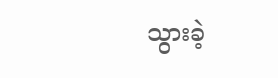သွားခဲ့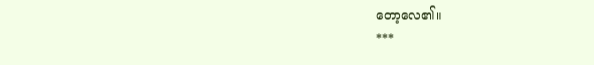တော့လေ၏။
***